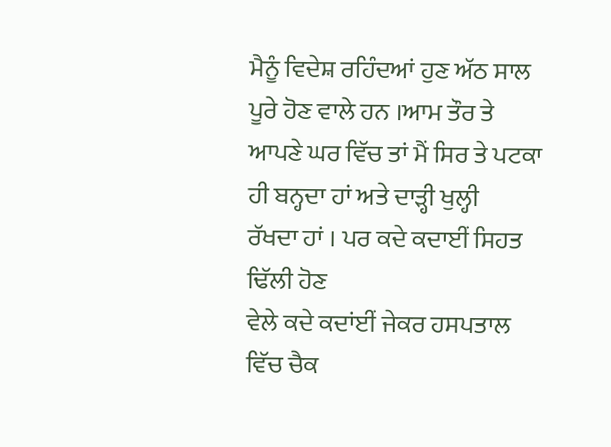ਮੈਨੂੰ ਵਿਦੇਸ਼ ਰਹਿੰਦਆਂ ਹੁਣ ਅੱਠ ਸਾਲ ਪੂਰੇ ਹੋਣ ਵਾਲੇ ਹਨ ।ਆਮ ਤੌਰ ਤੇ
ਆਪਣੇ ਘਰ ਵਿੱਚ ਤਾਂ ਮੈਂ ਸਿਰ ਤੇ ਪਟਕਾ ਹੀ ਬਨ੍ਹਦਾ ਹਾਂ ਅਤੇ ਦਾੜ੍ਹੀ ਖੁਲ੍ਹੀ
ਰੱਖਦਾ ਹਾਂ । ਪਰ ਕਦੇ ਕਦਾਈਂ ਸਿਹਤ ਢਿੱਲੀ ਹੋਣ
ਵੇਲੇ ਕਦੇ ਕਦਾਂਈਂ ਜੇਕਰ ਹਸਪਤਾਲ ਵਿੱਚ ਚੈਕ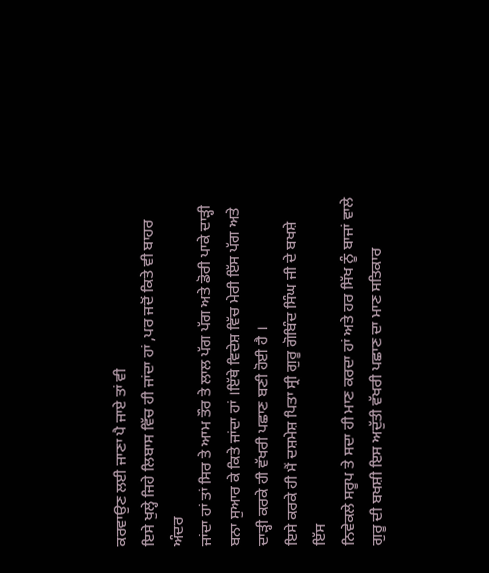ਕਰਵਾਉਣ ਲਈ ਜਾਣਾ ਪੈ ਜਾਏ ਤਾਂ ਵੀ
ਇਸੇ ਖੁਲ੍ਹੇ ਜਿਹੇ ਲਿਬਾਸ ਵਿੱਚ ਹੀ ਜਾਂਦਾ ਹਾਂ ,ਪਰ ਜਦੋਂ ਕਿਤੇ ਵੀ ਬਾਹਰ ਅੰਦਰ
ਜਾਂਦਾ ਹਾਂ ਤਾਂ ਸਿਰ ਤੇ ਆਮ ਤੌਰ ਤੇ ਲਾਲ ਪੱਗ ਪੱਗ ਅਤੇ ਡੋਰੀ ਪਾਕੇ ਦਾੜ੍ਹੀ
ਬਨਾ ਸੁਆਰ ਕੇ ਕਿਤੇ ਜਾਂਦਾ ਹਾਂ ।ਇੱਥੇ ਵਿਦੇਸ਼ ਵਿੱਚ ਮੇਰੀ ਇੱਸ ਪੱਗ ਅਤੇ
ਦਾੜ੍ਹੀ ਕਰਕੇ ਹੀ ਵੱਖਰੀ ਪਛਾਣ ਬਣੀ ਹੋਈ ਹੈ ।
ਇਸੇ ਕਰਕੇ ਹੀ ਮੈਂ ਦਸ਼ਮੇਸ਼ ਪਿਤਾ ਸ੍ਰੀ ਗੁਰੂ ਗੋਬਿੰਦ ਸਿੰਘ ਜੀ ਦੇ ਬਖਸ਼ੇ ਇੱਸ
ਨਿਵੇਕਲੇ ਸਰੂਪ ਤੇ ਸਦਾ ਹੀ ਮਾਣ ਕਰਦਾ ਹਾਂ ਅਤੇ ਹਰ ਸਿੱਖ ਨੂੰ ਬਾਜਾਂ ਵਾਲੇ
ਗੁਰੂ ਦੀ ਬਖਸ਼ੀ ਇਸ ਅਦੁੱਤੀ ਵੱਖਰੀ ਪਛਾਣ ਦਾ ਮਾਣ ਸਤਿਕਾਰ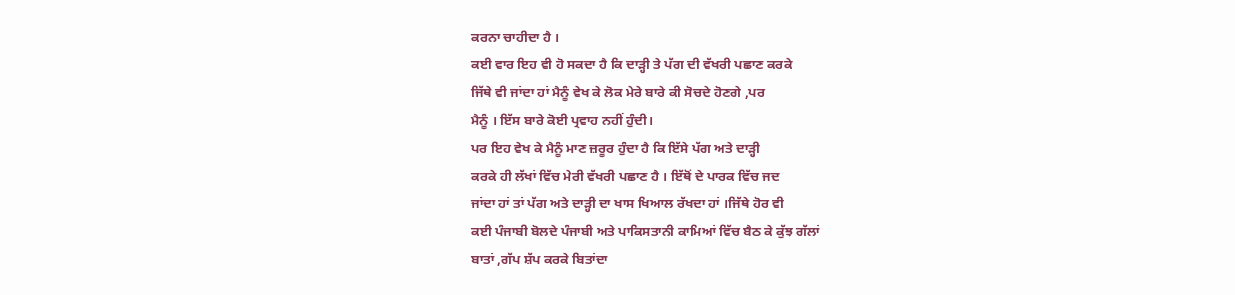ਕਰਨਾ ਚਾਹੀਦਾ ਹੈ ।
ਕਈ ਵਾਰ ਇਹ ਵੀ ਹੋ ਸਕਦਾ ਹੈ ਕਿ ਦਾੜ੍ਹੀ ਤੇ ਪੱਗ ਦੀ ਵੱਖਰੀ ਪਛਾਣ ਕਰਕੇ
ਜਿੱਥੇ ਵੀ ਜਾਂਦਾ ਹਾਂ ਮੈਨੂੰ ਵੇਖ ਕੇ ਲੋਕ ਮੇਰੇ ਬਾਰੇ ਕੀ ਸੋਚਦੇ ਹੋਣਗੇ ,ਪਰ
ਮੈਨੂੰ । ਇੱਸ ਬਾਰੇ ਕੋਈ ਪ੍ਰਵਾਹ ਨਹੀਂ ਹੁੰਦੀ।
ਪਰ ਇਹ ਵੇਖ ਕੇ ਮੈਨੂੰ ਮਾਣ ਜ਼ਰੂਰ ਹੁੰਦਾ ਹੈ ਕਿ ਇੱਸੇ ਪੱਗ ਅਤੇ ਦਾੜ੍ਹੀ
ਕਰਕੇ ਹੀ ਲੱਖਾਂ ਵਿੱਚ ਮੇਰੀ ਵੱਖਰੀ ਪਛਾਣ ਹੈ । ਇੱਥੋਂ ਦੇ ਪਾਰਕ ਵਿੱਚ ਜਦ
ਜਾਂਦਾ ਹਾਂ ਤਾਂ ਪੱਗ ਅਤੇ ਦਾੜ੍ਹੀ ਦਾ ਖਾਸ ਖਿਆਲ ਰੱਖਦਾ ਹਾਂ ।ਜਿੱਥੇ ਹੋਰ ਵੀ
ਕਈ ਪੰਜਾਬੀ ਬੋਲਦੇ ਪੰਜਾਬੀ ਅਤੇ ਪਾਕਿਸਤਾਨੀ ਕਾਮਿਆਂ ਵਿੱਚ ਬੈਠ ਕੇ ਕੁੱਝ ਗੱਲਾਂ
ਬਾਤਾਂ ,ਗੱਪ ਸ਼ੱਪ ਕਰਕੇ ਬਿਤਾਂਦਾ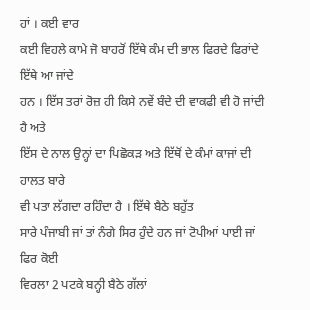ਹਾਂ । ਕਈ ਵਾਰ
ਕਈ ਵਿਹਲੇ ਕਾਮੇ ਜੋ ਬਾਹਰੋਂ ਇੱਥੇ ਕੰਮ ਦੀ ਭਾਲ ਫਿਰਦੇ ਫਿਰਾਂਦੇ ਇੱਥੇ ਆ ਜਾਂਦੇ
ਹਨ । ਇੱਸ ਤਰਾਂ ਰੋਜ਼ ਹੀ ਕਿਸੇ ਨਵੇਂ ਬੰਦੇ ਦੀ ਵਾਕਫੀ ਵੀ ਹੋ ਜਾਂਦੀ ਹੈ ਅਤੇ
ਇੱਸ ਦੇ ਨਾਲ ਉਨ੍ਹਾਂ ਦਾ ਪਿਛੋਕੜ ਅਤੇ ਇੱਥੋਂ ਦੇ ਕੰਮਾਂ ਕਾਜਾਂ ਦੀ ਹਾਲਤ ਬਾਰੇ
ਵੀ ਪਤਾ ਲੱਗਦਾ ਰਹਿੰਦਾ ਹੈ । ਇੱਥੇ ਬੈਠੇ ਬਹੁੱਤ
ਸਾਰੇ ਪੰਜਾਬੀ ਜਾਂ ਤਾਂ ਨੰਗੇ ਸਿਰ ਹੁੰਦੇ ਹਨ ਜਾਂ ਟੋਪੀਆਂ ਪਾਈ ਜਾਂ ਫਿਰ ਕੋਈ
ਵਿਰਲਾ 2 ਪਟਕੇ ਬਨ੍ਹੀ ਬੈਠੇ ਗੱਲਾਂ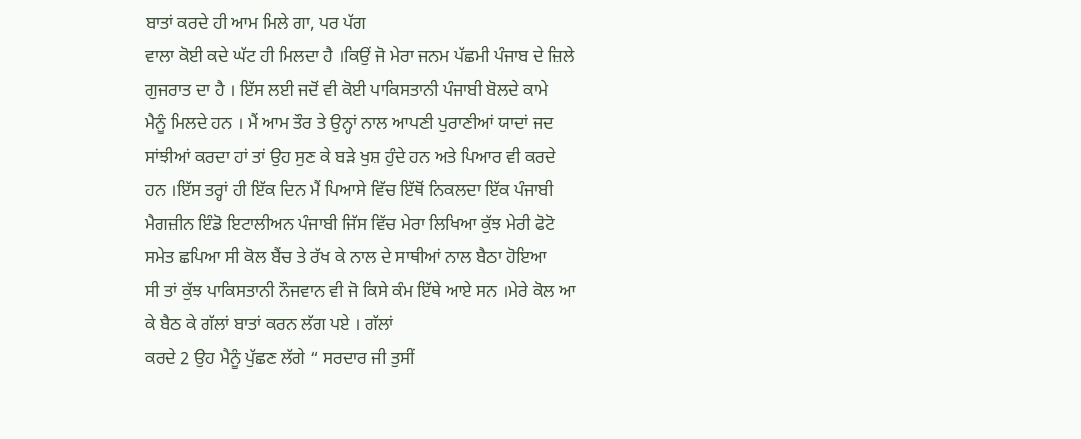ਬਾਤਾਂ ਕਰਦੇ ਹੀ ਆਮ ਮਿਲੇ ਗਾ, ਪਰ ਪੱਗ
ਵਾਲਾ ਕੋਈ ਕਦੇ ਘੱਟ ਹੀ ਮਿਲਦਾ ਹੈ ।ਕਿਉਂ ਜੋ ਮੇਰਾ ਜਨਮ ਪੱਛਮੀ ਪੰਜਾਬ ਦੇ ਜ਼ਿਲੇ
ਗੁਜਰਾਤ ਦਾ ਹੈ । ਇੱਸ ਲਈ ਜਦੋਂ ਵੀ ਕੋਈ ਪਾਕਿਸਤਾਨੀ ਪੰਜਾਬੀ ਬੋਲਦੇ ਕਾਮੇ
ਮੈਨੂੰ ਮਿਲਦੇ ਹਨ । ਮੈਂ ਆਮ ਤੌਰ ਤੇ ਉਨ੍ਹਾਂ ਨਾਲ ਆਪਣੀ ਪੁਰਾਣੀਆਂ ਯਾਦਾਂ ਜਦ
ਸਾਂਝੀਆਂ ਕਰਦਾ ਹਾਂ ਤਾਂ ਉਹ ਸੁਣ ਕੇ ਬੜੇ ਖੁਸ਼ ਹੁੰਦੇ ਹਨ ਅਤੇ ਪਿਆਰ ਵੀ ਕਰਦੇ
ਹਨ ।ਇੱਸ ਤਰ੍ਹਾਂ ਹੀ ਇੱਕ ਦਿਨ ਮੈਂ ਪਿਆਸੇ ਵਿੱਚ ਇੱਥੋਂ ਨਿਕਲਦਾ ਇੱਕ ਪੰਜਾਬੀ
ਮੈਗਜ਼ੀਨ ਇੰਡੋ ਇਟਾਲੀਅਨ ਪੰਜਾਬੀ ਜਿੱਸ ਵਿੱਚ ਮੇਰਾ ਲਿਖਿਆ ਕੁੱਝ ਮੇਰੀ ਫੋਟੋ
ਸਮੇਤ ਛਪਿਆ ਸੀ ਕੋਲ ਬੈਂਚ ਤੇ ਰੱਖ ਕੇ ਨਾਲ ਦੇ ਸਾਥੀਆਂ ਨਾਲ ਬੈਠਾ ਹੋਇਆ
ਸੀ ਤਾਂ ਕੁੱਝ ਪਾਕਿਸਤਾਨੀ ਨੌਜਵਾਨ ਵੀ ਜੋ ਕਿਸੇ ਕੰਮ ਇੱਥੇ ਆਏ ਸਨ ।ਮੇਰੇ ਕੋਲ ਆ
ਕੇ ਬੈਠ ਕੇ ਗੱਲਾਂ ਬਾਤਾਂ ਕਰਨ ਲੱਗ ਪਏ । ਗੱਲਾਂ
ਕਰਦੇ 2 ਉਹ ਮੈਨੂੰ ਪੁੱਛਣ ਲੱਗੇ “ ਸਰਦਾਰ ਜੀ ਤੁਸੀਂ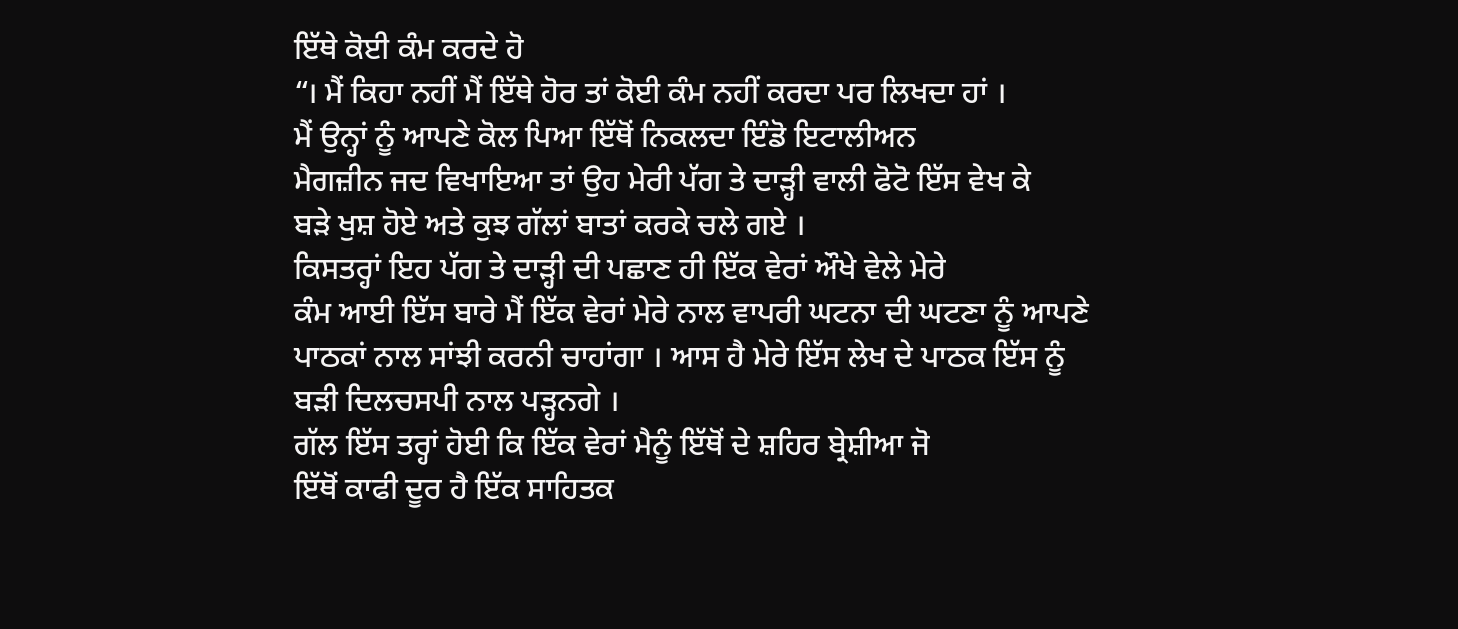ਇੱਥੇ ਕੋਈ ਕੰਮ ਕਰਦੇ ਹੋ
“। ਮੈਂ ਕਿਹਾ ਨਹੀਂ ਮੈਂ ਇੱਥੇ ਹੋਰ ਤਾਂ ਕੋਈ ਕੰਮ ਨਹੀਂ ਕਰਦਾ ਪਰ ਲਿਖਦਾ ਹਾਂ ।
ਮੈਂ ਉਨ੍ਹਾਂ ਨੂੰ ਆਪਣੇ ਕੋਲ ਪਿਆ ਇੱਥੋਂ ਨਿਕਲਦਾ ਇੰਡੋ ਇਟਾਲੀਅਨ
ਮੈਗਜ਼ੀਨ ਜਦ ਵਿਖਾਇਆ ਤਾਂ ਉਹ ਮੇਰੀ ਪੱਗ ਤੇ ਦਾੜ੍ਹੀ ਵਾਲੀ ਫੋਟੋ ਇੱਸ ਵੇਖ ਕੇ
ਬੜੇ ਖੁਸ਼ ਹੋਏ ਅਤੇ ਕੁਝ ਗੱਲਾਂ ਬਾਤਾਂ ਕਰਕੇ ਚਲੇ ਗਏ ।
ਕਿਸਤਰ੍ਹਾਂ ਇਹ ਪੱਗ ਤੇ ਦਾੜ੍ਹੀ ਦੀ ਪਛਾਣ ਹੀ ਇੱਕ ਵੇਰਾਂ ਔਖੇ ਵੇਲੇ ਮੇਰੇ
ਕੰਮ ਆਈ ਇੱਸ ਬਾਰੇ ਮੈਂ ਇੱਕ ਵੇਰਾਂ ਮੇਰੇ ਨਾਲ ਵਾਪਰੀ ਘਟਨਾ ਦੀ ਘਟਣਾ ਨੂੰ ਆਪਣੇ
ਪਾਠਕਾਂ ਨਾਲ ਸਾਂਝੀ ਕਰਨੀ ਚਾਹਾਂਗਾ । ਆਸ ਹੈ ਮੇਰੇ ਇੱਸ ਲੇਖ ਦੇ ਪਾਠਕ ਇੱਸ ਨੂੰ
ਬੜੀ ਦਿਲਚਸਪੀ ਨਾਲ ਪੜ੍ਹਨਗੇ ।
ਗੱਲ ਇੱਸ ਤਰ੍ਹਾਂ ਹੋਈ ਕਿ ਇੱਕ ਵੇਰਾਂ ਮੈਨੂੰ ਇੱਥੋਂ ਦੇ ਸ਼ਹਿਰ ਬ੍ਰੇਸ਼ੀਆ ਜੋ
ਇੱਥੋਂ ਕਾਫੀ ਦੂਰ ਹੈ ਇੱਕ ਸਾਹਿਤਕ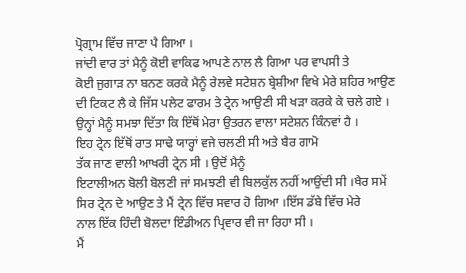ਪ੍ਰੋਗ੍ਰਾਮ ਵਿੱਚ ਜਾਣਾ ਪੈ ਗਿਆ ।
ਜਾਂਦੀ ਵਾਰ ਤਾਂ ਮੈਨੂੰ ਕੋਈ ਵਾਕਿਫ ਆਪਣੇ ਨਾਲ ਲੈ ਗਿਆ ਪਰ ਵਾਪਸੀ ਤੇ
ਕੋਈ ਜੁਗਾੜ ਨਾ ਬਨਣ ਕਰਕੇ ਮੈਨੂੰ ਰੇਲਵੇ ਸਟੇਸ਼ਨ ਬ੍ਰੇਸ਼ੀਆ ਵਿਖੇ ਮੇਰੇ ਸ਼ਹਿਰ ਆਉਣ
ਦੀ ਟਿਕਟ ਲੈ ਕੇ ਜਿੱਸ ਪਲੇਟ ਫਾਰਮ ਤੇ ਟ੍ਰੇਨ ਆਉਣੀ ਸੀ ਖੜਾ ਕਰਕੇ ਕੇ ਚਲੇ ਗਏ ।
ਉਨ੍ਹਾਂ ਮੈਨੂੰ ਸਮਝਾ ਦਿੱਤਾ ਕਿ ਇੱਥੋਂ ਮੇਰਾ ਉਤਰਨ ਵਾਲਾ ਸਟੇਸ਼ਨ ਕਿੰਨਵਾਂ ਹੈ ।
ਇਹ ਟ੍ਰੇਨ ਇੱਥੋਂ ਰਾਤ ਸਾਢੇ ਯਾਰ੍ਹਾਂ ਵਜੇ ਚਲਣੀ ਸੀ ਅਤੇ ਬੈਰ ਗਾਮੋ
ਤੱਕ ਜਾਣ ਵਾਲੀ ਆਖਰੀ ਟ੍ਰੇਨ ਸੀ । ਉਦੋਂ ਮੈਨੂੰ
ਇਟਾਲੀਅਨ ਬੋਲੀ ਬੋਲਣੀ ਜਾਂ ਸਮਝਣੀ ਵੀ ਬਿਲਕੁੱਲ ਨਹੀਂ ਆਉਂਦੀ ਸੀ ।ਖੈਰ ਸਮੇਂ
ਸਿਰ ਟ੍ਰੇਨ ਦੇ ਆਉਣ ਤੇ ਮੈਂ ਟ੍ਰੇਨ ਵਿੱਚ ਸਵਾਰ ਹੋ ਗਿਆ ।ਇੱਸ ਡੱਬੇ ਵਿੱਚ ਮੇਰੇ
ਨਾਲ ਇੱਕ ਹਿੰਦੀ ਬੋਲਦਾ ਇੰਡੀਅਨ ਪ੍ਰਿਵਾਰ ਵੀ ਜਾ ਰਿਹਾ ਸੀ ।
ਮੈਂ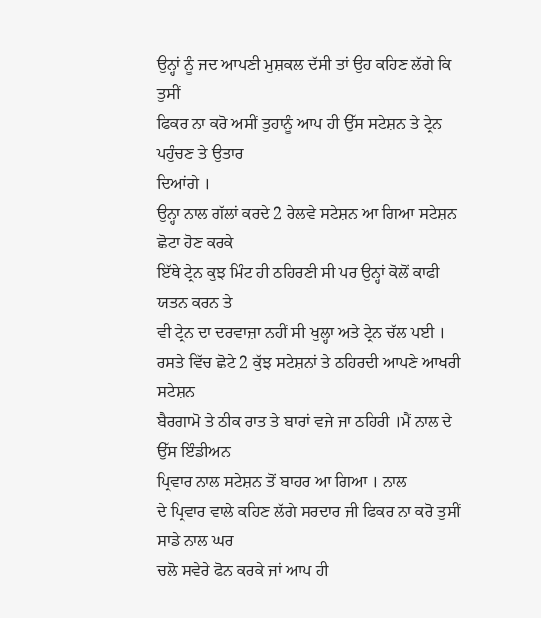ਉਨ੍ਹਾਂ ਨੂੰ ਜਦ ਆਪਣੀ ਮੁਸ਼ਕਲ ਦੱਸੀ ਤਾਂ ਉਹ ਕਹਿਣ ਲੱਗੇ ਕਿ ਤੁਸੀਂ
ਫਿਕਰ ਨਾ ਕਰੋ ਅਸੀਂ ਤੁਹਾਨੂੰ ਆਪ ਹੀ ਉੱਸ ਸਟੇਸ਼ਨ ਤੇ ਟ੍ਰੇਨ ਪਹੁੰਚਣ ਤੇ ਉਤਾਰ
ਦਿਆਂਗੇ ।
ਉਨ੍ਹਾ ਨਾਲ ਗੱਲਾਂ ਕਰਦੇ 2 ਰੇਲਵੇ ਸਟੇਸ਼ਨ ਆ ਗਿਆ ਸਟੇਸ਼ਨ ਛੋਟਾ ਹੋਣ ਕਰਕੇ
ਇੱਥੇ ਟ੍ਰੇਨ ਕੁਝ ਮਿੰਟ ਹੀ ਠਹਿਰਣੀ ਸੀ ਪਰ ਉਨ੍ਹਾਂ ਕੋਲੋਂ ਕਾਫੀ ਯਤਨ ਕਰਨ ਤੇ
ਵੀ ਟ੍ਰੇਨ ਦਾ ਦਰਵਾਜ਼ਾ ਨਹੀਂ ਸੀ ਖੁਲ੍ਹਾ ਅਤੇ ਟ੍ਰੇਨ ਚੱਲ ਪਈ ।
ਰਸਤੇ ਵਿੱਚ ਛੋਟੇ 2 ਕੁੱਝ ਸਟੇਸ਼ਨਾਂ ਤੇ ਠਹਿਰਦੀ ਆਪਣੇ ਆਖਰੀ ਸਟੇਸ਼ਨ
ਬੈਰਗਾਮੋ ਤੇ ਠੀਕ ਰਾਤ ਤੇ ਬਾਰਾਂ ਵਜੇ ਜਾ ਠਹਿਰੀ ।ਮੈਂ ਨਾਲ ਦੇ ਉੱਸ ਇੰਡੀਅਨ
ਪ੍ਰਿਵਾਰ ਨਾਲ ਸਟੇਸ਼ਨ ਤੋਂ ਬਾਹਰ ਆ ਗਿਆ । ਨਾਲ
ਦੇ ਪ੍ਰਿਵਾਰ ਵਾਲੇ ਕਹਿਣ ਲੱਗੇ ਸਰਦਾਰ ਜੀ ਫਿਕਰ ਨਾ ਕਰੋ ਤੁਸੀਂ ਸਾਡੇ ਨਾਲ ਘਰ
ਚਲੋ ਸਵੇਰੇ ਫੋਨ ਕਰਕੇ ਜਾਂ ਆਪ ਹੀ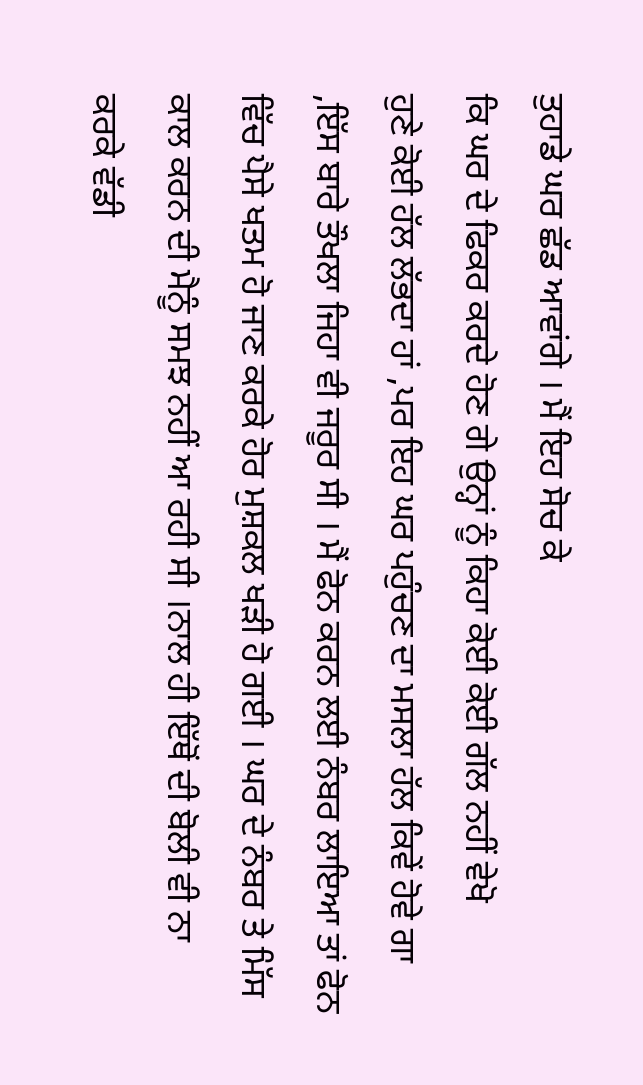ਤੁਹਾਡੇ ਘਰ ਛੱਡ ਆਵਾਂਗੇ । ਮੈਂ ਇਹ ਸੋਚ ਕੇ
ਕਿ ਘਰ ਦੇ ਫਿਕਰ ਕਰਦੇ ਹੋਣ ਗੇ ਉਨ੍ਹਾਂ ਨੂੰ ਕਿਹਾ ਕੋਈ ਕੋਈ ਗੱਲ ਨਹੀਂ ਵੇਖੋ
ਹੁਣੇ ਕੋਈ ਹੱਲ ਲੱਭਦਾ ਹਾਂ ,ਪਰ ਇਹ ਘਰ ਪਹੁੰਚਣ ਦਾ ਮਸਲਾ ਹੱਲ ਕਿਵੇਂ ਹੋਵੇ ਗਾ
,ਇੱਸ ਬਾਰੇ ਤੌਖਲਾ ਜਿਹਾ ਵੀ ਜਰੂਰ ਸੀ । ਮੈਂ ਫੋਨ ਕਰਨ ਲਈ ਨੰਬਰ ਲਾਇਆ ਤਾਂ ਫੋਨ
ਵਿੱਚ ਪੈਸੇ ਖਤਮ ਹੋ ਜਾਣ ਕਰਕੇ ਹੋਰ ਮੁਸ਼ਕਲ ਖੜੀ ਹੋ ਗਈ । ਘਰ ਦੇ ਨੰਬਰ ਤੇ ਮਿੱਸ
ਕਾਲ ਕਰਨ ਦੀ ਮੈਨੂੰ ਸਮਝ ਨਹੀਂ ਆ ਰਹੀ ਸੀ ।ਨਾਲ ਹੀ ਇੱਥੋਂ ਦੀ ਬੋਲੀ ਵੀ ਨਾ
ਕਰਕੇ ਵੱਡੀ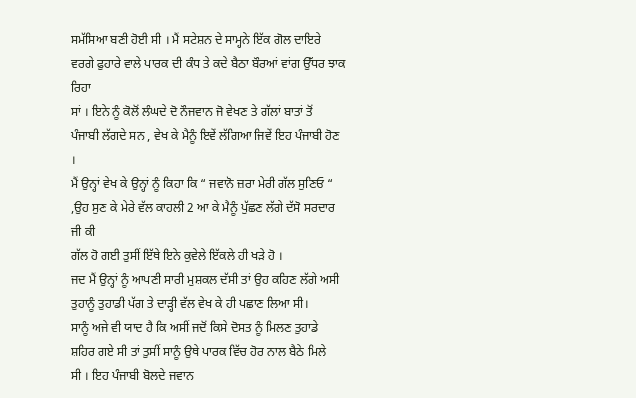ਸਮੱਸਿਆ ਬਣੀ ਹੋਈ ਸੀ । ਮੈਂ ਸਟੇਸ਼ਨ ਦੇ ਸਾਮ੍ਹਨੇ ਇੱਕ ਗੋਲ ਦਾਇਰੇ
ਵਰਗੇ ਫੁਹਾਰੇ ਵਾਲੇ ਪਾਰਕ ਦੀ ਕੰਧ ਤੇ ਕਦੇ ਬੈਠਾ ਬੌਰਆਂ ਵਾਂਗ ਉੱਧਰ ਝਾਕ ਰਿਹਾ
ਸਾਂ । ਇਨੇ ਨੂੰ ਕੋਲੋਂ ਲੰਘਦੇ ਦੋ ਨੌਜਵਾਨ ਜੋ ਵੇਖਣ ਤੇ ਗੱਲਾਂ ਬਾਤਾਂ ਤੋਂ
ਪੰਜਾਬੀ ਲੱਗਦੇ ਸਨ , ਵੇਖ ਕੇ ਮੈਨੂੰ ਇਵੇਂ ਲੱਗਿਆ ਜਿਵੇਂ ਇਹ ਪੰਜਾਬੀ ਹੋਣ ।
ਮੈਂ ਉਨ੍ਹਾਂ ਵੇਖ ਕੇ ਉਨ੍ਹਾਂ ਨੂੰ ਕਿਹਾ ਕਿ “ ਜਵਾਨੋ ਜ਼ਰਾ ਮੇਰੀ ਗੱਲ ਸੁਣਿਓ “
,ਉਹ ਸੁਣ ਕੇ ਮੇਰੇ ਵੱਲ ਕਾਹਲੀ 2 ਆ ਕੇ ਮੈਨੂੰ ਪੁੱਛਣ ਲੱਗੇ ਦੱਸੋ ਸਰਦਾਰ ਜੀ ਕੀ
ਗੱਲ ਹੋ ਗਈ ਤੁਸੀਂ ਇੱਥੇ ਇਨੇ ਕੁਵੇਲੇ ਇੱਕਲੇ ਹੀ ਖੜੇ ਹੋ ।
ਜਦ ਮੈਂ ਉਨ੍ਹਾਂ ਨੂੰ ਆਪਣੀ ਸਾਰੀ ਮੁਸ਼ਕਲ ਦੱਸੀ ਤਾਂ ਉਹ ਕਹਿਣ ਲੱਗੇ ਅਸੀ
ਤੁਹਾਨੂੰ ਤੁਹਾਡੀ ਪੱਗ ਤੇ ਦਾੜ੍ਹੀ ਵੱਲ ਵੇਖ ਕੇ ਹੀ ਪਛਾਣ ਲਿਆ ਸੀ।
ਸਾਨੂੰ ਅਜੇ ਵੀ ਯਾਦ ਹੈ ਕਿ ਅਸੀਂ ਜਦੋਂ ਕਿਸੇ ਦੋਸਤ ਨੂੰ ਮਿਲਣ ਤੁਹਾਡੇ
ਸ਼ਹਿਰ ਗਏ ਸੀ ਤਾਂ ਤੁਸੀਂ ਸਾਨੂੰ ਉਥੇ ਪਾਰਕ ਵਿੱਚ ਹੋਰ ਨਾਲ ਬੈਠੇ ਮਿਲੇ
ਸੀ । ਇਹ ਪੰਜਾਬੀ ਬੋਲਦੇ ਜਵਾਨ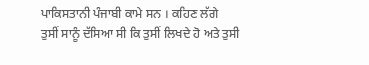ਪਾਕਿਸਤਾਨੀ ਪੰਜਾਬੀ ਕਾਮੇ ਸਨ । ਕਹਿਣ ਲੱਗੇ
ਤੁਸੀਂ ਸਾਨੂੰ ਦੱਸਿਆ ਸੀ ਕਿ ਤੁਸੀਂ ਲਿਖਦੇ ਹੋ ਅਤੇ ਤੁਸੀ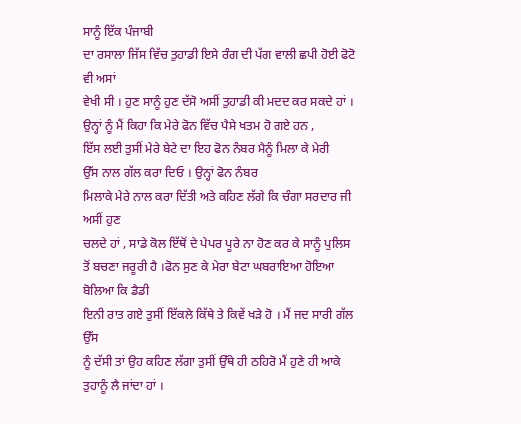ਸਾਨੂੰ ਇੱਕ ਪੰਜਾਬੀ
ਦਾ ਰਸਾਲਾ ਜਿੱਸ ਵਿੱਚ ਤੁਹਾਡੀ ਇਸੇ ਰੰਗ ਦੀ ਪੱਗ ਵਾਲੀ ਛਪੀ ਹੋਈ ਫੋਟੋ ਵੀ ਅਸਾਂ
ਵੇਖੀ ਸੀ । ਹੁਣ ਸਾਨੂੰ ਹੁਣ ਦੱਸੋ ਅਸੀਂ ਤੁਹਾਡੀ ਕੀ ਮਦਦ ਕਰ ਸਕਦੇ ਹਾਂ ।
ਉਨ੍ਹਾਂ ਨੂੰ ਮੈਂ ਕਿਹਾ ਕਿ ਮੇਰੇ ਫੋਨ ਵਿੱਚ ਪੈਸੇ ਖਤਮ ਹੋ ਗਏ ਹਨ ,
ਇੱਸ ਲਈ ਤੁਸੀਂ ਮੇਰੇ ਬੇਟੇ ਦਾ ਇਹ ਫੋਨ ਨੰਬਰ ਮੈਨੂੰ ਮਿਲਾ ਕੇ ਮੇਰੀ
ਉੱਸ ਨਾਲ ਗੱਲ ਕਰਾ ਦਿਓ । ਉਨ੍ਹਾਂ ਫੋਨ ਨੰਬਰ
ਮਿਲਾਕੇ ਮੇਰੇ ਨਾਲ ਕਰਾ ਦਿੱਤੀ ਅਤੇ ਕਹਿਣ ਲੱਗੇ ਕਿ ਚੰਗਾ ਸਰਦਾਰ ਜੀ ਅਸੀਂ ਹੁਣ
ਚਲਦੇ ਹਾਂ , ਸਾਡੇ ਕੋਲ ਇੱਥੋਂ ਦੇ ਪੇਪਰ ਪੂਰੇ ਨਾ ਹੋਣ ਕਰ ਕੇ ਸਾਨੂੰ ਪੁਲਿਸ
ਤੋਂ ਬਚਣਾ ਜਰੂਰੀ ਹੈ ।ਫੋਨ ਸੁਣ ਕੇ ਮੇਰਾ ਬੇਟਾ ਘਬਰਾਇਆ ਹੋਇਆ ਬੋਲਿਆ ਕਿ ਡੈਡੀ
ਇਨੀ ਰਾਤ ਗਏ ਤੁਸੀਂ ਇੱਕਲੇ ਕਿੱਥੇ ਤੇ ਕਿਵੇਂ ਖੜੇ ਹੋ । ਮੈਂ ਜਦ ਸਾਰੀ ਗੱਲ ਉੱਸ
ਨੂੰ ਦੱਸੀ ਤਾਂ ਉਹ ਕਹਿਣ ਲੱਗਾ ਤੁਸੀਂ ਉੱਥੇ ਹੀ ਠਹਿਰੋ ਮੈਂ ਹੁਣੇ ਹੀ ਆਕੇ
ਤੁਹਾਨੂੰ ਲੈ ਜਾਂਦਾ ਹਾਂ ।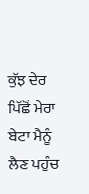ਕੁੱਝ ਦੇਰ ਪਿੱਛੋਂ ਮੇਰਾ ਬੇਟਾ ਮੈਨੂੰ ਲੈਣ ਪਹੁੰਚ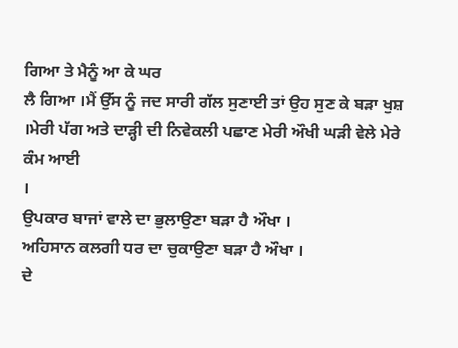ਗਿਆ ਤੇ ਮੈਨੂੰ ਆ ਕੇ ਘਰ
ਲੈ ਗਿਆ ।ਮੈਂ ਉੱਸ ਨੂੰ ਜਦ ਸਾਰੀ ਗੱਲ ਸੁਣਾਈ ਤਾਂ ਉਹ ਸੁਣ ਕੇ ਬੜਾ ਖੁਸ਼
।ਮੇਰੀ ਪੱਗ ਅਤੇ ਦਾੜ੍ਹੀ ਦੀ ਨਿਵੇਕਲੀ ਪਛਾਣ ਮੇਰੀ ਔਖੀ ਘੜੀ ਵੇਲੇ ਮੇਰੇ ਕੰਮ ਆਈ
।
ਉਪਕਾਰ ਬਾਜਾਂ ਵਾਲੇ ਦਾ ਭੁਲਾਉਣਾ ਬੜਾ ਹੈ ਔਖਾ ।
ਅਹਿਸਾਨ ਕਲਗੀ ਧਰ ਦਾ ਚੁਕਾਉਣਾ ਬੜਾ ਹੈ ਔਖਾ ।
ਦੇ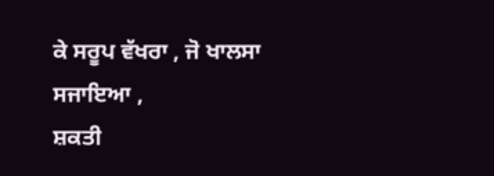ਕੇ ਸਰੂਪ ਵੱਖਰਾ , ਜੋ ਖਾਲਸਾ ਸਜਾਇਆ ,
ਸ਼ਕਤੀ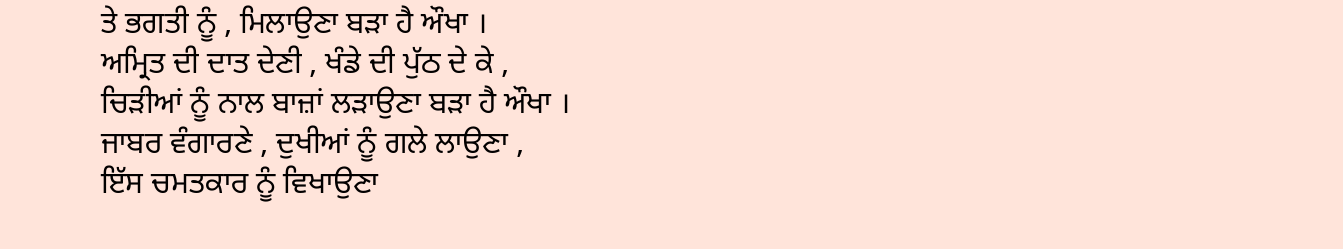ਤੇ ਭਗਤੀ ਨੂੰ , ਮਿਲਾਉਣਾ ਬੜਾ ਹੈ ਔਖਾ ।
ਅਮ੍ਰਿਤ ਦੀ ਦਾਤ ਦੇਣੀ , ਖੰਡੇ ਦੀ ਪੁੱਠ ਦੇ ਕੇ ,
ਚਿੜੀਆਂ ਨੂੰ ਨਾਲ ਬਾਜ਼ਾਂ ਲੜਾਉਣਾ ਬੜਾ ਹੈ ਔਖਾ ।
ਜਾਬਰ ਵੰਗਾਰਣੇ , ਦੁਖੀਆਂ ਨੂੰ ਗਲੇ ਲਾਉਣਾ ,
ਇੱਸ ਚਮਤਕਾਰ ਨੂੰ ਵਿਖਾਉਣਾ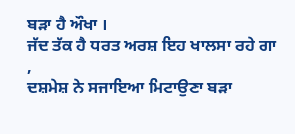ਬੜਾ ਹੈ ਔਖਾ ।
ਜੱਦ ਤੱਕ ਹੈ ਧਰਤ ਅਰਸ਼ ਇਹ ਖਾਲਸਾ ਰਹੇ ਗਾ ,
ਦਸ਼ਮੇਸ਼ ਨੇ ਸਜਾਇਆ ਮਿਟਾਉਣਾ ਬੜਾ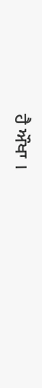ਹੈ ਔਖਾ ।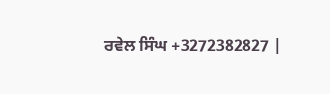ਰਵੇਲ ਸਿੰਘ +3272382827 |